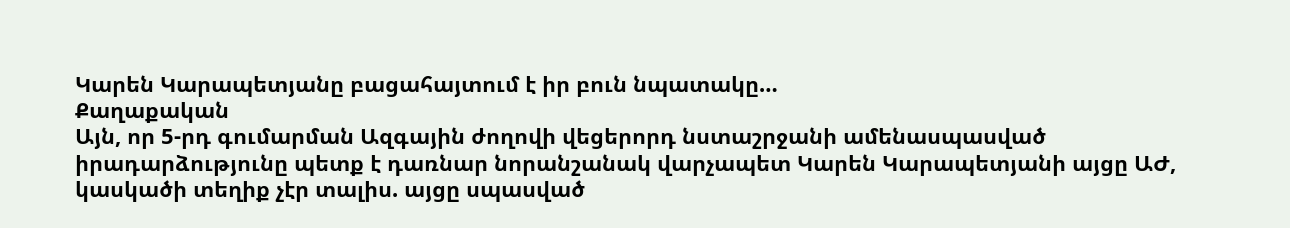Կարեն Կարապետյանը բացահայտում է իր բուն նպատակը…
Քաղաքական
Այն, որ 5-րդ գումարման Ազգային ժողովի վեցերորդ նստաշրջանի ամենասպասված իրադարձությունը պետք է դառնար նորանշանակ վարչապետ Կարեն Կարապետյանի այցը ԱԺ, կասկածի տեղիք չէր տալիս. այցը սպասված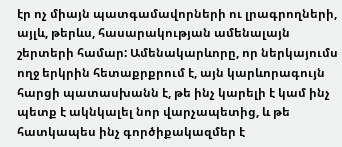էր ոչ միայն պատգամավորների ու լրագրողների, այլև, թերևս, հասարակության ամենալայն շերտերի համար: Ամենակարևորը, որ ներկայումս ողջ երկրին հետաքրքրում է, այն կարևորագույն հարցի պատասխանն է, թե ինչ կարելի է կամ ինչ պետք է ակնկալել նոր վարչապետից, և թե հատկապես ինչ գործիքակազմեր է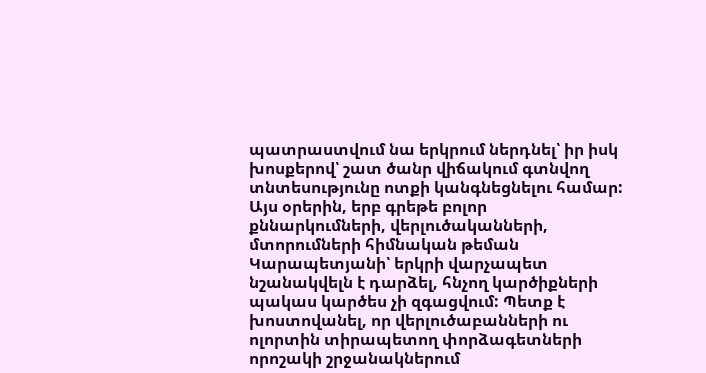պատրաստվում նա երկրում ներդնել՝ իր իսկ խոսքերով՝ շատ ծանր վիճակում գտնվող տնտեսությունը ոտքի կանգնեցնելու համար:
Այս օրերին, երբ գրեթե բոլոր քննարկումների, վերլուծականների, մտորումների հիմնական թեման Կարապետյանի՝ երկրի վարչապետ նշանակվելն է դարձել, հնչող կարծիքների պակաս կարծես չի զգացվում: Պետք է խոստովանել, որ վերլուծաբանների ու ոլորտին տիրապետող փորձագետների որոշակի շրջանակներում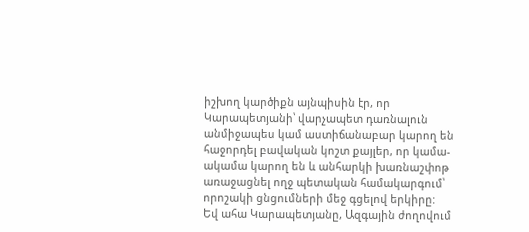իշխող կարծիքն այնպիսին էր, որ Կարապետյանի՝ վարչապետ դառնալուն անմիջապես կամ աստիճանաբար կարող են հաջորդել բավական կոշտ քայլեր, որ կամա-ակամա կարող են և անհարկի խառնաշփոթ առաջացնել ողջ պետական համակարգում՝ որոշակի ցնցումների մեջ գցելով երկիրը:
Եվ ահա Կարապետյանը, Ազգային ժողովում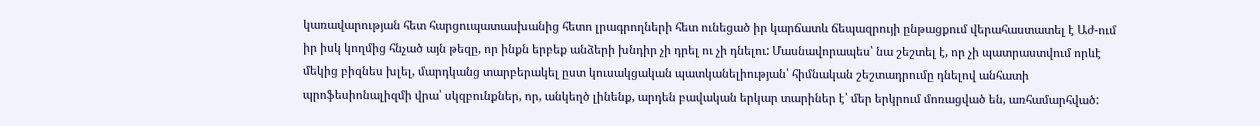կառավարության հետ հարցուպատասխանից հետո լրագրողների հետ ունեցած իր կարճատև ճեպազրույի ընթացքում վերահաստատել է Աժ-ում իր իսկ կողմից հնչած այն թեզը, որ ինքն երբեք անձերի խնդիր չի դրել ու չի դնելու: Մասնավորապես՝ նա շեշտել է, որ չի պատրաստվում որևէ մեկից բիզնես խլել, մարդկանց տարբերակել ըստ կուսակցական պատկանելիության՝ հիմնական շեշտադրումը դնելով անհատի պրոֆեսիոնալիզմի վրա՝ սկզբունքներ, որ, անկեղծ լինենք, արդեն բավական երկար տարիներ է՝ մեր երկրում մոռացված են, առհամարհված: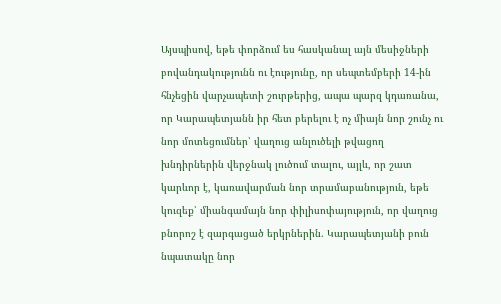Այսպիսով, եթե փորձում ես հասկանալ այն մեսիջների բովանդակությունն ու էությունը, որ սեպտեմբերի 14-ին հնչեցին վարչապետի շուրթերից, ապա պարզ կդառանա, որ Կարապետյանն իր հետ բերելու է ոչ միայն նոր շունչ ու նոր մոտեցումներ՝ վաղուց անլուծելի թվացող խնդիրներին վերջնակ լուծում տալու, այլև, որ շատ կարևոր է, կառավարման նոր տրամաբանություն, եթե կուզեք՝ միանգամայն նոր փիլիսոփայություն, որ վաղուց բնորոշ է զարգացած երկրներին. Կարապետյանի բուն նպատակը նոր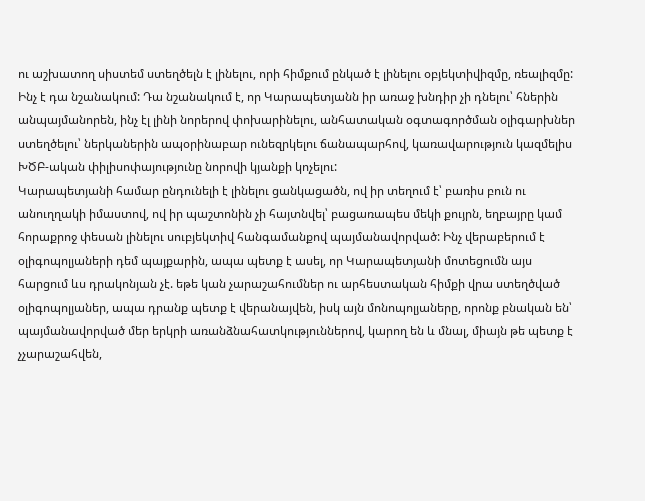ու աշխատող սիստեմ ստեղծելն է լինելու, որի հիմքում ընկած է լինելու օբյեկտիվիզմը, ռեալիզմը: Ինչ է դա նշանակում: Դա նշանակում է, որ Կարապետյանն իր առաջ խնդիր չի դնելու՝ հներին անպայմանորեն, ինչ էլ լինի նորերով փոխարինելու, անհատական օգտագործման օլիգարխներ ստեղծելու՝ ներկաներին ապօրինաբար ունեզրկելու ճանապարհով, կառավարություն կազմելիս ԽԾԲ-ական փիլիսոփայությունը նորովի կյանքի կոչելու:
Կարապետյանի համար ընդունելի է լինելու ցանկացածն, ով իր տեղում է՝ բառիս բուն ու անուղղակի իմաստով, ով իր պաշտոնին չի հայտնվել՝ բացառապես մեկի քույրն, եղբայրը կամ հորաքրոջ փեսան լինելու սուբյեկտիվ հանգամանքով պայմանավորված: Ինչ վերաբերում է օլիգոպոլյաների դեմ պայքարին, ապա պետք է ասել, որ Կարապետյանի մոտեցումն այս հարցում ևս դրակոնյան չէ. եթե կան չարաշահումներ ու արհեստական հիմքի վրա ստեղծված օլիգոպոլյաներ, ապա դրանք պետք է վերանայվեն, իսկ այն մոնոպոլյաները, որոնք բնական են՝ պայմանավորված մեր երկրի առանձնահատկություններով, կարող են և մնալ, միայն թե պետք է չչարաշահվեն,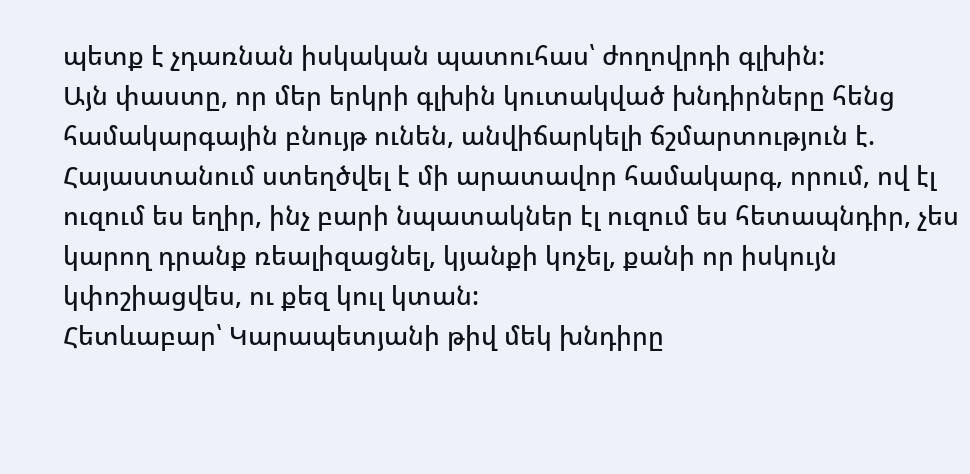պետք է չդառնան իսկական պատուհաս՝ ժողովրդի գլխին:
Այն փաստը, որ մեր երկրի գլխին կուտակված խնդիրները հենց համակարգային բնույթ ունեն, անվիճարկելի ճշմարտություն է. Հայաստանում ստեղծվել է մի արատավոր համակարգ, որում, ով էլ ուզում ես եղիր, ինչ բարի նպատակներ էլ ուզում ես հետապնդիր, չես կարող դրանք ռեալիզացնել, կյանքի կոչել, քանի որ իսկույն կփոշիացվես, ու քեզ կուլ կտան:
Հետևաբար՝ Կարապետյանի թիվ մեկ խնդիրը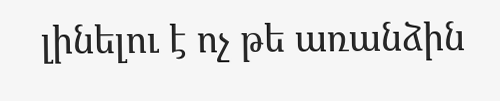լինելու է ոչ թե առանձին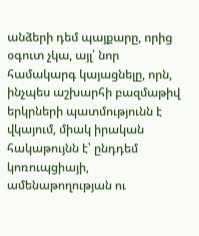անձերի դեմ պայքարը, որից օգուտ չկա, այլ՝ նոր համակարգ կայացնելը, որն, ինչպես աշխարհի բազմաթիվ երկրների պատմությունն է վկայում, միակ իրական հակաթույնն է՝ ընդդեմ կոռուպցիայի, ամենաթողության ու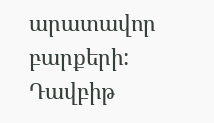արատավոր բարքերի:
Դավբիթ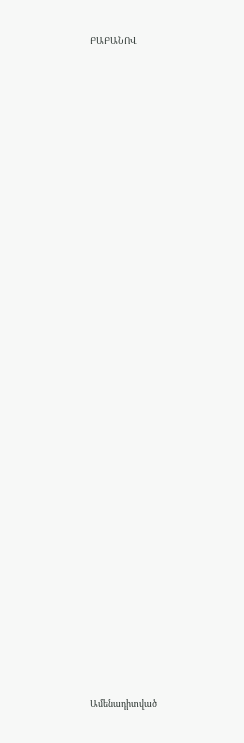ԲԱԲԱՆՈՎ


















































Ամենադիտված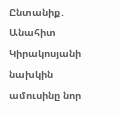Ընտանիք․ Անահիտ Կիրակոսյանի նախկին ամուսինը նոր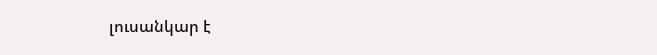լուսանկար է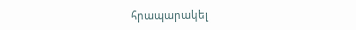հրապարակել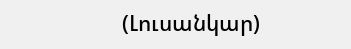(Լուսանկար)